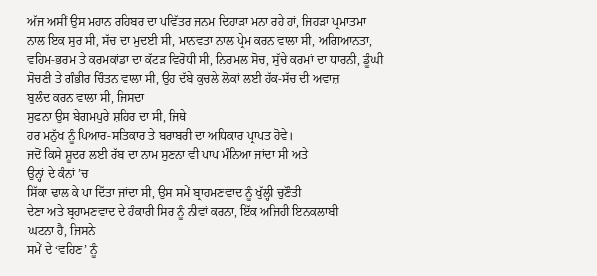ਅੱਜ ਅਸੀਂ ਉਸ ਮਹਾਨ ਰਹਿਬਰ ਦਾ ਪਵਿੱਤਰ ਜਨਮ ਦਿਹਾੜਾ ਮਨਾ ਰਹੇ ਹਾਂ, ਜਿਹੜਾ ਪ੍ਰਮਾਤਮਾ ਨਾਲ ਇਕ ਸੁਰ ਸੀ, ਸੱਚ ਦਾ ਮੁਦਈ ਸੀ, ਮਾਨਵਤਾ ਨਾਲ ਪ੍ਰੇਮ ਕਰਨ ਵਾਲਾ ਸੀ, ਅਗਿਆਨਤਾ,
ਵਹਿਮ-ਭਰਮ ਤੇ ਕਰਮਕਾਂਡਾ ਦਾ ਕੱਟੜ ਵਿਰੋਧੀ ਸੀ, ਨਿਰਮਲ ਸੋਚ, ਸੁੱਚੇ ਕਰਮਾਂ ਦਾ ਧਾਰਨੀ, ਡੂੰਘੀ ਸੋਚਣੀ ਤੇ ਗੰਭੀਰ ਚਿੰਤਨ ਵਾਲਾ ਸੀ, ਉਹ ਦੱਬੇ ਕੁਚਲੇ ਲੋਕਾਂ ਲਈ ਹੱਕ-ਸੱਚ ਦੀ ਅਵਾਜ਼
ਬੁਲੰਦ ਕਰਨ ਵਾਲਾ ਸੀ, ਜਿਸਦਾ
ਸੁਫਨਾ ਉਸ ਬੇਗਮਪੁਰੇ ਸ਼ਹਿਰ ਦਾ ਸੀ, ਜਿਥੇ
ਹਰ ਮਨੁੱਖ ਨੂੰ ਪਿਆਰ-ਸਤਿਕਾਰ ਤੇ ਬਰਾਬਰੀ ਦਾ ਅਧਿਕਾਰ ਪ੍ਰਾਪਤ ਹੋਵੇ।
ਜਦੋਂ ਕਿਸੇ ਸ਼ੂਦਰ ਲਈ ਰੱਬ ਦਾ ਨਾਮ ਸੁਣਨਾ ਵੀ ਪਾਪ ਮੰਨਿਆ ਜਾਂਦਾ ਸੀ ਅਤੇ
ਉਨ੍ਹਾਂ ਦੇ ਕੰਨਾਂ ’ਚ
ਸਿੱਕਾ ਢਾਲ ਕੇ ਪਾ ਦਿੱਤਾ ਜਾਂਦਾ ਸੀ, ਉਸ ਸਮੇਂ ਬ੍ਰਾਹਮਣਵਾਦ ਨੂੰ ਖੁੱਲ੍ਹੀ ਚੁਣੌਤੀ
ਦੇਣਾ ਅਤੇ ਬ੍ਰਹਾਮਣਵਾਦ ਦੇ ਹੰਕਾਰੀ ਸਿਰ ਨੂੰ ਨੀਵਾਂ ਕਰਨਾ, ਇੱਕ ਅਜਿਹੀ ਇਨਕਲਾਬੀ
ਘਟਨਾ ਹੈ, ਜਿਸਨੇ
ਸਮੇਂ ਦੇ ‘ਵਹਿਣ’ ਨੂੰ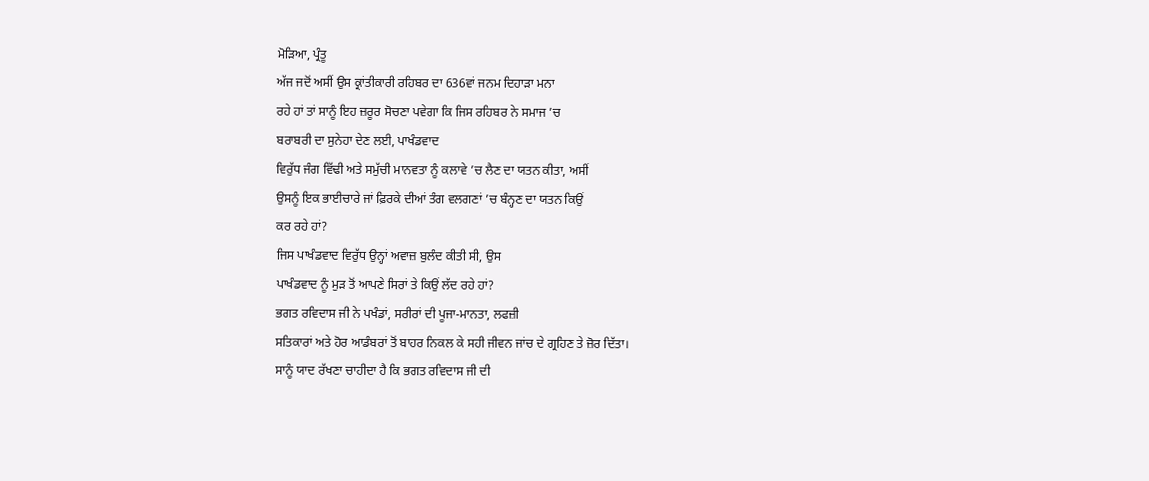ਮੋੜਿਆ, ਪ੍ਰੰਤੂ
ਅੱਜ ਜਦੋਂ ਅਸੀਂ ਉਸ ਕ੍ਰਾਂਤੀਕਾਰੀ ਰਹਿਬਰ ਦਾ 636ਵਾਂ ਜਨਮ ਦਿਹਾੜਾ ਮਨਾ
ਰਹੇ ਹਾਂ ਤਾਂ ਸਾਨੂੰ ਇਹ ਜ਼ਰੂਰ ਸੋਚਣਾ ਪਵੇਗਾ ਕਿ ਜਿਸ ਰਹਿਬਰ ਨੇ ਸਮਾਜ ’ਚ
ਬਰਾਬਰੀ ਦਾ ਸੁਨੇਹਾ ਦੇਣ ਲਈ, ਪਾਖੰਡਵਾਦ
ਵਿਰੁੱਧ ਜੰਗ ਵਿੱਢੀ ਅਤੇ ਸਮੁੱਚੀ ਮਾਨਵਤਾ ਨੂੰ ਕਲਾਵੇ ’ਚ ਲੈਣ ਦਾ ਯਤਨ ਕੀਤਾ, ਅਸੀਂ
ਉਸਨੂੰ ਇਕ ਭਾਈਚਾਰੇ ਜਾਂ ਫ਼ਿਰਕੇ ਦੀਆਂ ਤੰਗ ਵਲਗਣਾਂ ’ਚ ਬੰਨ੍ਹਣ ਦਾ ਯਤਨ ਕਿਉਂ
ਕਰ ਰਹੇ ਹਾਂ?
ਜਿਸ ਪਾਖੰਡਵਾਦ ਵਿਰੁੱਧ ਉਨ੍ਹਾਂ ਅਵਾਜ਼ ਬੁਲੰਦ ਕੀਤੀ ਸੀ, ਉਸ
ਪਾਖੰਡਵਾਦ ਨੂੰ ਮੁੜ ਤੋਂ ਆਪਣੇ ਸਿਰਾਂ ਤੇ ਕਿਉਂ ਲੱਦ ਰਹੇ ਹਾਂ?
ਭਗਤ ਰਵਿਦਾਸ ਜੀ ਨੇ ਪਖੰਡਾਂ, ਸਰੀਰਾਂ ਦੀ ਪੂਜਾ-ਮਾਨਤਾ, ਲਫਜ਼ੀ
ਸਤਿਕਾਰਾਂ ਅਤੇ ਹੋਰ ਆਡੰਬਰਾਂ ਤੋਂ ਬਾਹਰ ਨਿਕਲ ਕੇ ਸਹੀ ਜੀਵਨ ਜਾਂਚ ਦੇ ਗ੍ਰਹਿਣ ਤੇ ਜ਼ੋਰ ਦਿੱਤਾ।
ਸਾਨੂੰ ਯਾਦ ਰੱਖਣਾ ਚਾਹੀਦਾ ਹੈ ਕਿ ਭਗਤ ਰਵਿਦਾਸ ਜੀ ਦੀ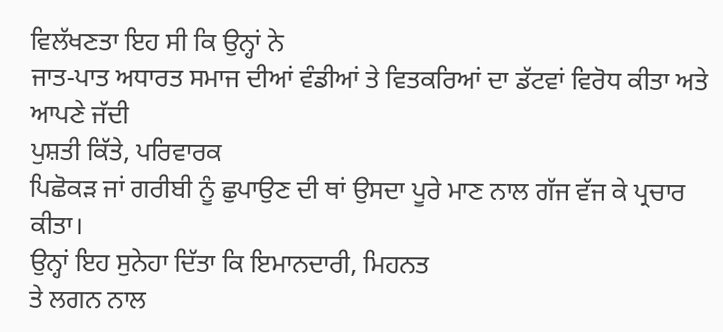ਵਿਲੱਖਣਤਾ ਇਹ ਸੀ ਕਿ ਉਨ੍ਹਾਂ ਨੇ
ਜਾਤ-ਪਾਤ ਅਧਾਰਤ ਸਮਾਜ ਦੀਆਂ ਵੰਡੀਆਂ ਤੇ ਵਿਤਕਰਿਆਂ ਦਾ ਡੱਟਵਾਂ ਵਿਰੋਧ ਕੀਤਾ ਅਤੇ ਆਪਣੇ ਜੱਦੀ
ਪੁਸ਼ਤੀ ਕਿੱਤੇ, ਪਰਿਵਾਰਕ
ਪਿਛੋਕੜ ਜਾਂ ਗਰੀਬੀ ਨੂੰ ਛੁਪਾਉਣ ਦੀ ਥਾਂ ਉਸਦਾ ਪੂਰੇ ਮਾਣ ਨਾਲ ਗੱਜ ਵੱਜ ਕੇ ਪ੍ਰਚਾਰ ਕੀਤਾ।
ਉਨ੍ਹਾਂ ਇਹ ਸੁਨੇਹਾ ਦਿੱਤਾ ਕਿ ਇਮਾਨਦਾਰੀ, ਮਿਹਨਤ
ਤੇ ਲਗਨ ਨਾਲ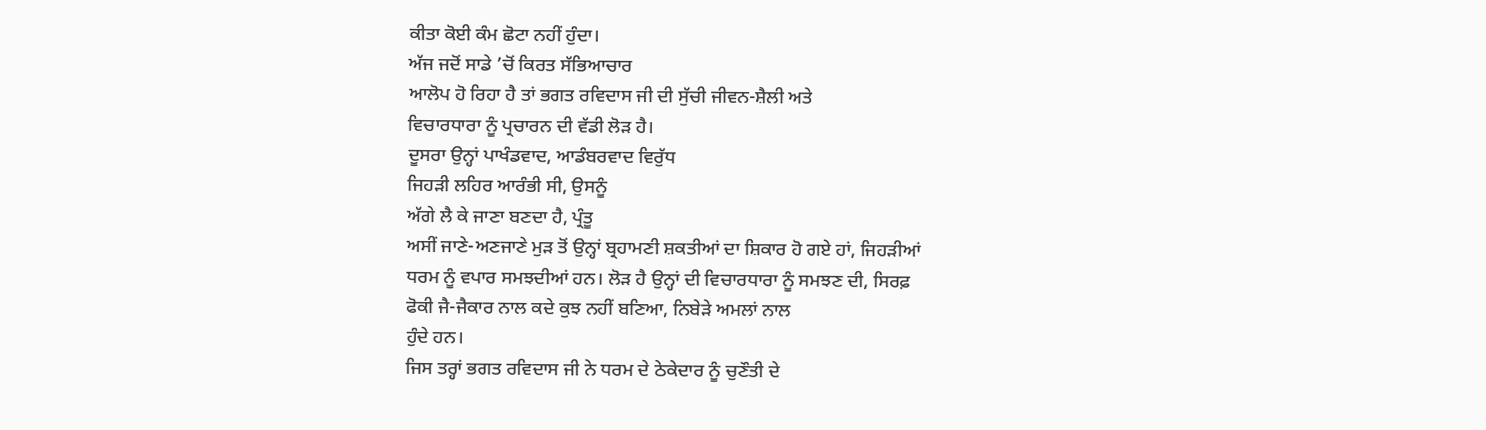ਕੀਤਾ ਕੋਈ ਕੰਮ ਛੋਟਾ ਨਹੀਂ ਹੁੰਦਾ।
ਅੱਜ ਜਦੋਂ ਸਾਡੇ ’ਚੋਂ ਕਿਰਤ ਸੱਭਿਆਚਾਰ
ਆਲੋਪ ਹੋ ਰਿਹਾ ਹੈ ਤਾਂ ਭਗਤ ਰਵਿਦਾਸ ਜੀ ਦੀ ਸੁੱਚੀ ਜੀਵਨ-ਸ਼ੈਲੀ ਅਤੇ
ਵਿਚਾਰਧਾਰਾ ਨੂੰ ਪ੍ਰਚਾਰਨ ਦੀ ਵੱਡੀ ਲੋੜ ਹੈ।
ਦੂਸਰਾ ਉਨ੍ਹਾਂ ਪਾਖੰਡਵਾਦ, ਆਡੰਬਰਵਾਦ ਵਿਰੁੱਧ
ਜਿਹੜੀ ਲਹਿਰ ਆਰੰਭੀ ਸੀ, ਉਸਨੂੰ
ਅੱਗੇ ਲੈ ਕੇ ਜਾਣਾ ਬਣਦਾ ਹੈ, ਪ੍ਰੰਤੂ
ਅਸੀਂ ਜਾਣੇ-ਅਣਜਾਣੇ ਮੁੜ ਤੋਂ ਉਨ੍ਹਾਂ ਬ੍ਰਹਾਮਣੀ ਸ਼ਕਤੀਆਂ ਦਾ ਸ਼ਿਕਾਰ ਹੋ ਗਏ ਹਾਂ, ਜਿਹੜੀਆਂ
ਧਰਮ ਨੂੰ ਵਪਾਰ ਸਮਝਦੀਆਂ ਹਨ। ਲੋੜ ਹੈ ਉਨ੍ਹਾਂ ਦੀ ਵਿਚਾਰਧਾਰਾ ਨੂੰ ਸਮਝਣ ਦੀ, ਸਿਰਫ਼
ਫੋਕੀ ਜੈ-ਜੈਕਾਰ ਨਾਲ ਕਦੇ ਕੁਝ ਨਹੀਂ ਬਣਿਆ, ਨਿਬੇੜੇ ਅਮਲਾਂ ਨਾਲ
ਹੁੰਦੇ ਹਨ।
ਜਿਸ ਤਰ੍ਹਾਂ ਭਗਤ ਰਵਿਦਾਸ ਜੀ ਨੇ ਧਰਮ ਦੇ ਠੇਕੇਦਾਰ ਨੂੰ ਚੁਣੌਤੀ ਦੇ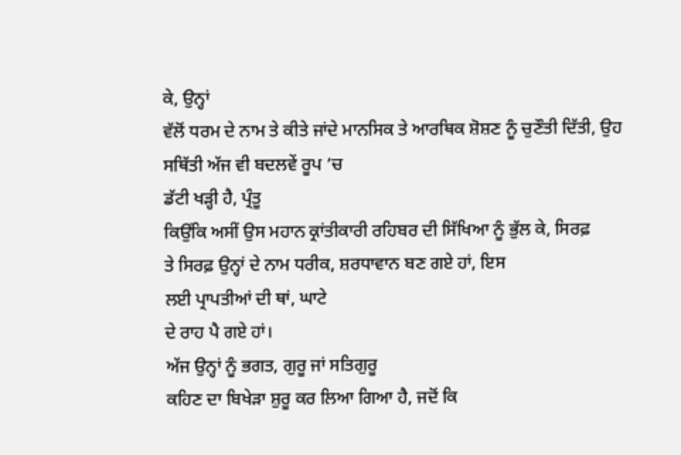ਕੇ, ਉਨ੍ਹਾਂ
ਵੱਲੋਂ ਧਰਮ ਦੇ ਨਾਮ ਤੇ ਕੀਤੇ ਜਾਂਦੇ ਮਾਨਸਿਕ ਤੇ ਆਰਥਿਕ ਸ਼ੋਸ਼ਣ ਨੂੰ ਚੁਣੌਤੀ ਦਿੱਤੀ, ਉਹ
ਸਥਿੱਤੀ ਅੱਜ ਵੀ ਬਦਲਵੇਂ ਰੂਪ ’ਚ
ਡੱਟੀ ਖੜ੍ਹੀ ਹੈ, ਪ੍ਰੰਤੂ
ਕਿਉਂਕਿ ਅਸੀਂ ਉਸ ਮਹਾਨ ਕ੍ਰਾਂਤੀਕਾਰੀ ਰਹਿਬਰ ਦੀ ਸਿੱਖਿਆ ਨੂੰ ਭੁੱਲ ਕੇ, ਸਿਰਫ਼
ਤੇ ਸਿਰਫ਼ ਉਨ੍ਹਾਂ ਦੇ ਨਾਮ ਧਰੀਕ, ਸ਼ਰਧਾਵਾਨ ਬਣ ਗਏ ਹਾਂ, ਇਸ
ਲਈ ਪ੍ਰਾਪਤੀਆਂ ਦੀ ਥਾਂ, ਘਾਟੇ
ਦੇ ਰਾਹ ਪੈ ਗਏ ਹਾਂ।
ਅੱਜ ਉਨ੍ਹਾਂ ਨੂੰ ਭਗਤ, ਗੁਰੂ ਜਾਂ ਸਤਿਗੁਰੂ
ਕਹਿਣ ਦਾ ਬਿਖੇੜਾ ਸ਼ੁਰੂ ਕਰ ਲਿਆ ਗਿਆ ਹੈ, ਜਦੋਂ ਕਿ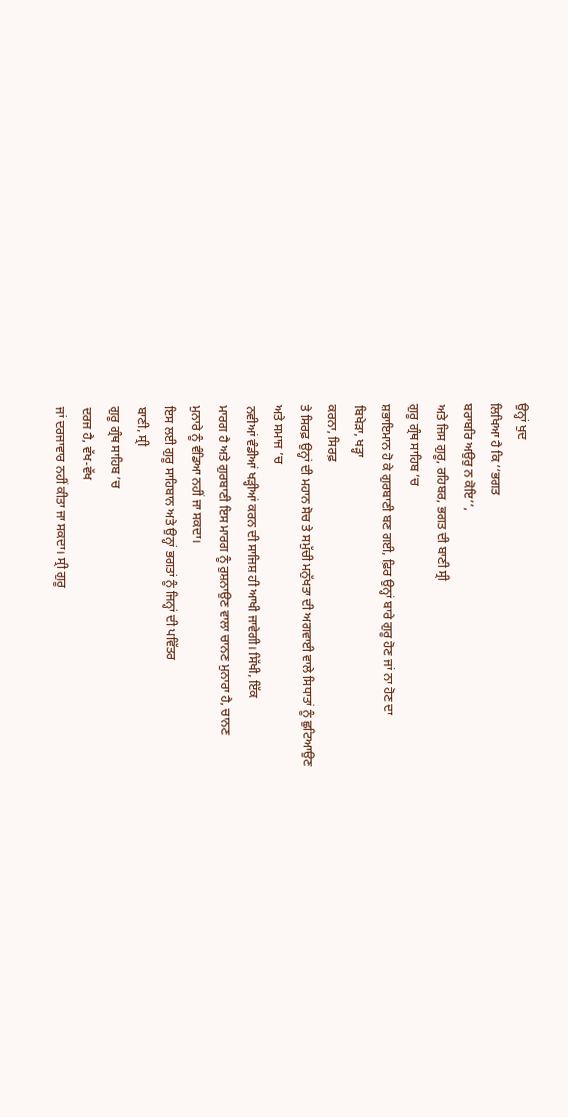ਉਨ੍ਹਾਂ ਖੁਦ
ਲਿਖਿਆ ਹੈ ਕਿ ‘‘ਭਗਤ
ਬਰਾਬਰਿ ਅਉਰੁ ਨ ਕੋਇ’’,
ਅਤੇ ਜਿਸ ਗੁਰੂ, ਰਹਿਬਰ, ਭਗਤ ਦੀ ਬਾਣੀ ਸ੍ਰੀ
ਗੁਰੂ ਗ੍ਰੰਥ ਸਾਹਿਬ ’ਚ
ਸ਼ਭਾਇਮਾਨ ਹੋ ਕੇ ਗੁਰਬਾਣੀ ਬਣ ਗਈ, ਫ਼ਿਰ ਉਨ੍ਹਾਂ ਬਾਰੇ ਗੁਰੂ ਹੋਣ ਜਾਂ ਨਾ ਹੋਣ ਦਾ
ਬਿਖੇੜਾ, ਖੜ੍ਹਾ
ਕਰਨਾ, ਸਿਰਫ਼
ਤੇ ਸਿਰਫ਼ ਉਨ੍ਹਾਂ ਦੀ ਮਹਾਨ ਸੋਚ ਤੇ ਸਮੁੱਚੀ ਮਨੁੱਖਤਾ ਦੀ ਅਗਵਾਈ ਵਾਲੇ ਸਿਧਾਤਾਂ ਨੂੰ ਛੁਟਿਆਉਣ
ਅਤੇ ਸਮਾਜ ’ਚ
ਨਵੀਆਂ ਵੰਡੀਆਂ ਖੜ੍ਹੀਆਂ ਕਰਨ ਦੀ ਸਾਜਿਸ਼ ਹੀ ਆਖੀ ਜਾਵੇਗੀ। ਸਿੱਖੀ, ਇੱਕ
ਮਾਰਗ ਹੈ ਅਤੇ ਗੁਰਬਾਣੀ ਇਸ ਮਾਰਗ ਨੂੰ ਰੁਸ਼ਨਾਉਣ ਵਾਲਾ ਚਾਨਣ ਮੁਨਾਰਾ ਹੈ, ਚਾਨਣ
ਮੁਨਾਰੇ ਨੂੰ ਵੰਡਿਆ ਨਹੀਂ ਜਾ ਸਕਦਾ।
ਇਸ ਲਈ ਗੁਰੂ ਸਾਹਿਬਾਨ ਅਤੇ ਉਨ੍ਹਾਂ ਭਗਤਾਂ ਨੂੰ ਜਿਨ੍ਹਾਂ ਦੀ ਪਵਿੱਤਰ
ਬਾਣੀ, ਸ੍ਰੀ
ਗੁਰੂ ਗ੍ਰੰਥ ਸਾਹਿਬ ’ਚ
ਦਰਜ ਹੈ, ਵੱਖ-ਵੱਖ
ਜਾਂ ਦਰਜਾਵਾਰ ਨਹੀਂ ਕੀਤਾ ਜਾ ਸਕਦਾ। ਸ੍ਰੀ ਗੁਰੂ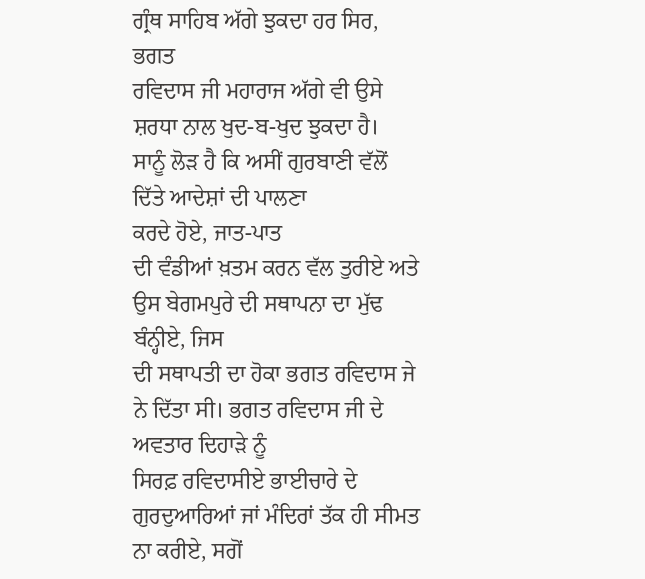ਗ੍ਰੰਥ ਸਾਹਿਬ ਅੱਗੇ ਝੁਕਦਾ ਹਰ ਸਿਰ, ਭਗਤ
ਰਵਿਦਾਸ ਜੀ ਮਹਾਰਾਜ ਅੱਗੇ ਵੀ ਉਸੇ ਸ਼ਰਧਾ ਨਾਲ ਖੁਦ-ਬ-ਖੁਦ ਝੁਕਦਾ ਹੈ।
ਸਾਨੂੰ ਲੋੜ ਹੈ ਕਿ ਅਸੀਂ ਗੁਰਬਾਣੀ ਵੱਲੋਂ ਦਿੱਤੇ ਆਦੇਸ਼ਾਂ ਦੀ ਪਾਲਣਾ
ਕਰਦੇ ਹੋਏ, ਜਾਤ-ਪਾਤ
ਦੀ ਵੰਡੀਆਂ ਖ਼ਤਮ ਕਰਨ ਵੱਲ ਤੁਰੀਏ ਅਤੇ ਉਸ ਬੇਗਮਪੁਰੇ ਦੀ ਸਥਾਪਨਾ ਦਾ ਮੁੱਢ ਬੰਨ੍ਹੀਏ, ਜਿਸ
ਦੀ ਸਥਾਪਤੀ ਦਾ ਹੋਕਾ ਭਗਤ ਰਵਿਦਾਸ ਜੇ ਨੇ ਦਿੱਤਾ ਸੀ। ਭਗਤ ਰਵਿਦਾਸ ਜੀ ਦੇ ਅਵਤਾਰ ਦਿਹਾੜੇ ਨੂੰ
ਸਿਰਫ਼ ਰਵਿਦਾਸੀਏ ਭਾਈਚਾਰੇ ਦੇ ਗੁਰਦੁਆਰਿਆਂ ਜਾਂ ਮੰਦਿਰਾਂ ਤੱਕ ਹੀ ਸੀਮਤ ਨਾ ਕਰੀਏ, ਸਗੋਂ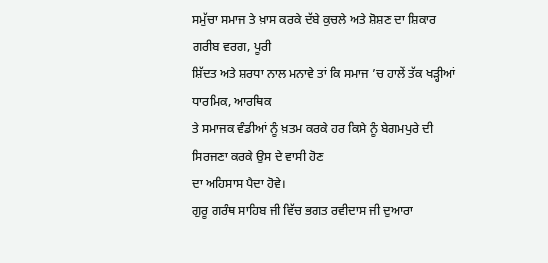ਸਮੁੱਚਾ ਸਮਾਜ ਤੇ ਖ਼ਾਸ ਕਰਕੇ ਦੱਬੇ ਕੁਚਲੇ ਅਤੇ ਸ਼ੋਸ਼ਣ ਦਾ ਸ਼ਿਕਾਰ ਗਰੀਬ ਵਰਗ, ਪੂਰੀ
ਸ਼ਿੱਦਤ ਅਤੇ ਸ਼ਰਧਾ ਨਾਲ ਮਨਾਵੇ ਤਾਂ ਕਿ ਸਮਾਜ ’ਚ ਹਾਲੇਂ ਤੱਕ ਖੜ੍ਹੀਆਂ
ਧਾਰਮਿਕ, ਆਰਥਿਕ
ਤੇ ਸਮਾਜਕ ਵੰਡੀਆਂ ਨੂੰ ਖ਼ਤਮ ਕਰਕੇ ਹਰ ਕਿਸੇ ਨੂੰ ਬੇਗਮਪੁਰੇ ਦੀ ਸਿਰਜਣਾ ਕਰਕੇ ਉਸ ਦੇ ਵਾਸੀ ਹੋਣ
ਦਾ ਅਹਿਸਾਸ ਪੈਦਾ ਹੋਵੇ।
ਗੁਰੂ ਗਰੰਥ ਸਾਹਿਬ ਜੀ ਵਿੱਚ ਭਗਤ ਰਵੀਦਾਸ ਜੀ ਦੁਆਰਾ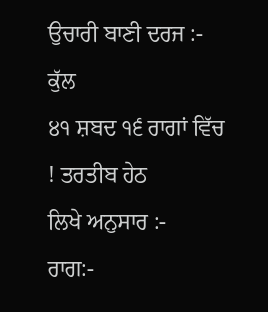ਉਚਾਰੀ ਬਾਣੀ ਦਰਜ :-
ਕੁੱਲ
੪੧ ਸ਼ਬਦ ੧੬ ਰਾਗਾਂ ਵਿੱਚ ! ਤਰਤੀਬ ਹੇਠ
ਲਿਖੇ ਅਨੁਸਾਰ :-
ਰਾਗ:-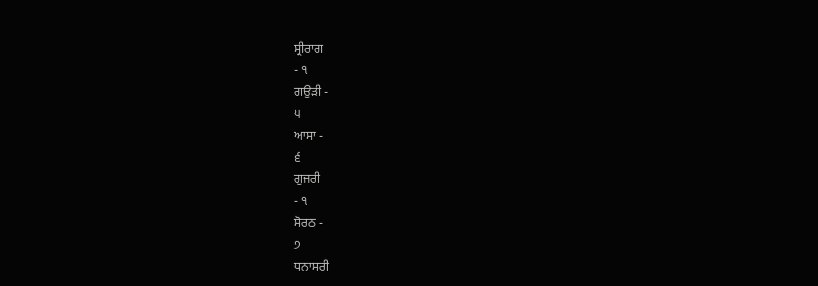ਸ੍ਰੀਰਾਗ
- ੧
ਗਉੜੀ -
੫
ਆਸਾ -
੬
ਗੁਜਰੀ
- ੧
ਸੋਰਠ -
੭
ਧਨਾਸਰੀ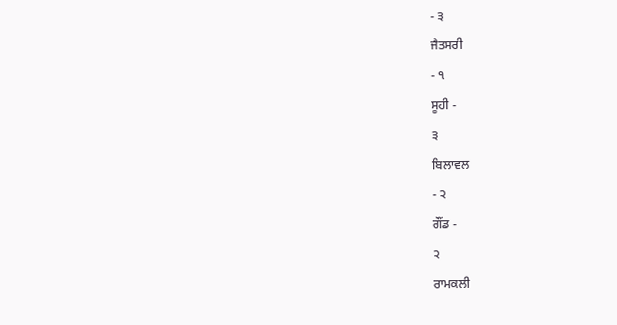- ੩
ਜੈਤਸਰੀ
- ੧
ਸੂਹੀ -
੩
ਬਿਲਾਵਲ
- ੨
ਗੌਂਡ -
੨
ਰਾਮਕਲੀ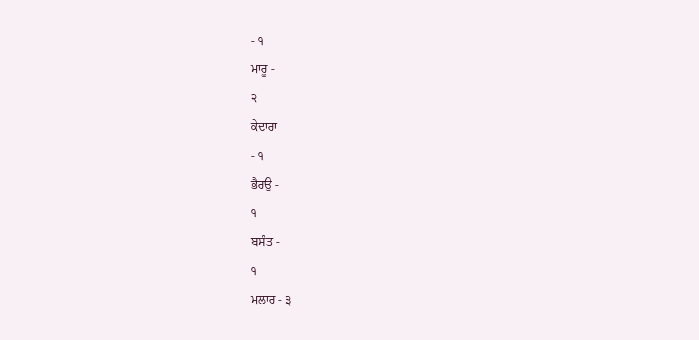- ੧
ਮਾਰੂ -
੨
ਕੇਦਾਰਾ
- ੧
ਭੈਰਉ -
੧
ਬਸੰਤ -
੧
ਮਲਾਰ - ੩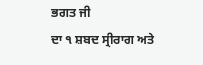ਭਗਤ ਜੀ
ਦਾ ੧ ਸ਼ਬਦ ਸ੍ਰੀਰਾਗ ਅਤੇ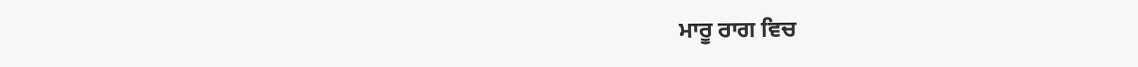ਮਾਰੂ ਰਾਗ ਵਿਚ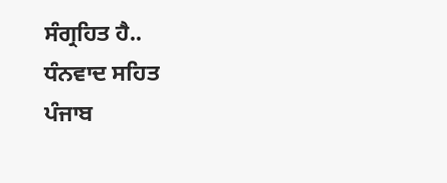ਸੰਗ੍ਰਹਿਤ ਹੈ..
ਧੰਨਵਾਦ ਸਹਿਤ
ਪੰਜਾਬ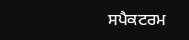ਸਪੈਕਟਰਮ